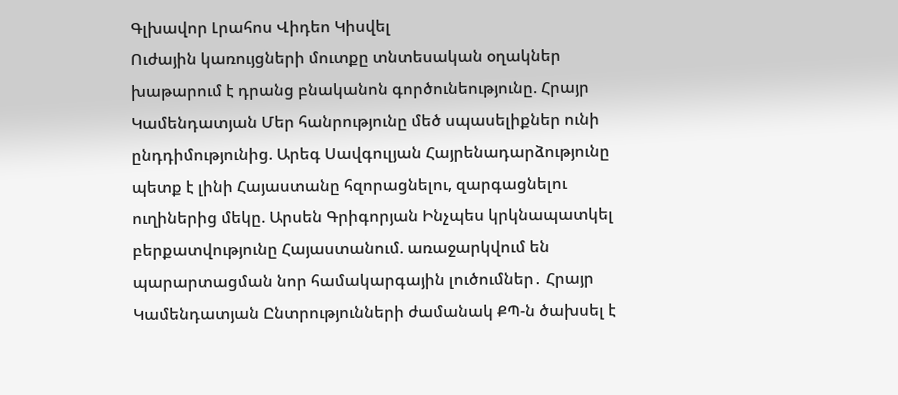Գլխավոր Լրահոս Վիդեո Կիսվել
Ուժային կառույցների մուտքը տնտեսական օղակներ խաթարում է դրանց բնականոն գործունեությունը. Հրայր Կամենդատյան Մեր հանրությունը մեծ սպասելիքներ ունի ընդդիմությունից. Արեգ Սավգուլյան Հայրենադարձությունը պետք է լինի Հայաստանը հզորացնելու, զարգացնելու ուղիներից մեկը. Արսեն Գրիգորյան Ինչպես կրկնապատկել բերքատվությունը Հայաստանում. առաջարկվում են պարարտացման նոր համակարգային լուծումներ․ Հրայր Կամենդատյան Ընտրությունների ժամանակ ՔՊ-ն ծախսել է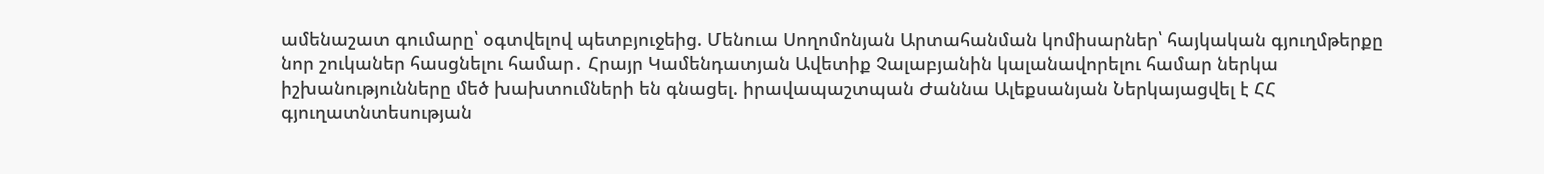ամենաշատ գումարը՝ օգտվելով պետբյուջեից. Մենուա Սողոմոնյան Արտահանման կոմիսարներ՝ հայկական գյուղմթերքը նոր շուկաներ հասցնելու համար․ Հրայր Կամենդատյան Ավետիք Չալաբյանին կալանավորելու համար ներկա իշխանությունները մեծ խախտումների են գնացել. իրավապաշտպան Ժաննա Ալեքսանյան Ներկայացվել է ՀՀ գյուղատնտեսության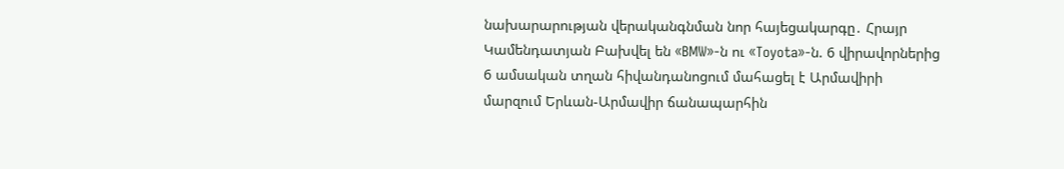նախարարության վերականգնման նոր հայեցակարգը․ Հրայր Կամենդատյան Բախվել են «BMW»-ն ու «Toyota»-ն. 6 վիրավորներից 6 ամսական տղան հիվանդանոցում մահացել է Արմավիրի մարզում Երևան-Արմավիր ճանապարհին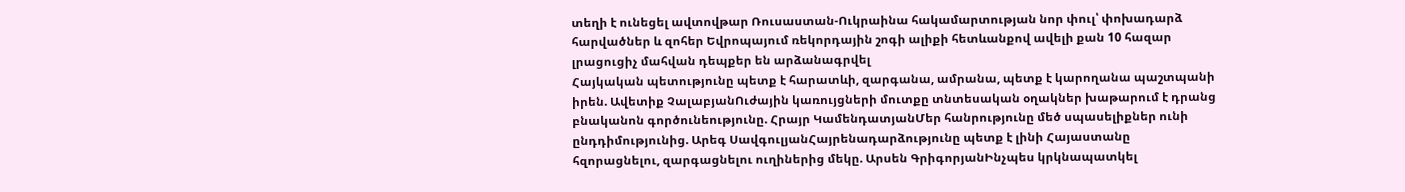տեղի է ունեցել ավտովթար Ռուսաստան-Ուկրաինա հակամարտության նոր փուլ՝ փոխադարձ հարվածներ և զոհեր Եվրոպայում ռեկորդային շոգի ալիքի հետևանքով ավելի քան 10 հազար լրացուցիչ մահվան դեպքեր են արձանագրվել
Հայկական պետությունը պետք է հարատևի, զարգանա, ամրանա, պետք է կարողանա պաշտպանի իրեն. Ավետիք ՉալաբյանՈւժային կառույցների մուտքը տնտեսական օղակներ խաթարում է դրանց բնականոն գործունեությունը. Հրայր ԿամենդատյանՄեր հանրությունը մեծ սպասելիքներ ունի ընդդիմությունից. Արեգ ՍավգուլյանՀայրենադարձությունը պետք է լինի Հայաստանը հզորացնելու, զարգացնելու ուղիներից մեկը. Արսեն ԳրիգորյանԻնչպես կրկնապատկել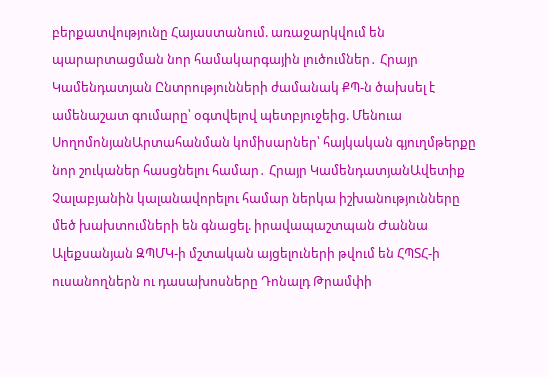բերքատվությունը Հայաստանում. առաջարկվում են պարարտացման նոր համակարգային լուծումներ․ Հրայր Կամենդատյան Ընտրությունների ժամանակ ՔՊ-ն ծախսել է ամենաշատ գումարը՝ օգտվելով պետբյուջեից. Մենուա ՍողոմոնյանԱրտահանման կոմիսարներ՝ հայկական գյուղմթերքը նոր շուկաներ հասցնելու համար․ Հրայր ԿամենդատյանԱվետիք Չալաբյանին կալանավորելու համար ներկա իշխանությունները մեծ խախտումների են գնացել. իրավապաշտպան Ժաննա Ալեքսանյան ԶՊՄԿ-ի մշտական այցելուների թվում են ՀՊՏՀ-ի ուսանողներն ու դասախոսները Դոնալդ Թրամփի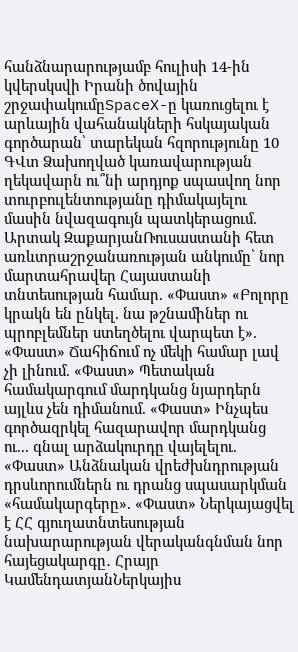հանձնարարությամբ հուլիսի 14-ին կվերսկսվի Իրանի ծովային շրջափակումըSpaceX-ը կառուցելու է արևային վահանակների հսկայական գործարան՝ տարեկան հզորությունը 10 ԳՎտ Ձախողված կառավարության ղեկավարն ու՞նի արդյոք սպասվող նոր տուրբուլենտությանը դիմակայելու մասին նվազագույն պատկերացում. Արտակ ԶաքարյանՌուսաստանի հետ առևտրաշրջանառության անկումը՝ նոր մարտահրավեր Հայաստանի տնտեսության համար. «Փաստ» «Բոլորը կրակն են ընկել. նա թշնամիներ ու պրոբլեմներ ստեղծելու վարպետ է». «Փաստ» Ճահիճում ոչ մեկի համար լավ չի լինում. «Փաստ» Պետական համակարգում մարդկանց նյարդերն այլևս չեն դիմանում. «Փաստ» Ինչպես գործազրկել հազարավոր մարդկանց ու... գնալ արձակուրդը վայելելու. «Փաստ» Անձնական վրեժխնդրության դրսևորումներն ու դրանց սպասարկման «համակարգերը». «Փաստ» Ներկայացվել է ՀՀ գյուղատնտեսության նախարարության վերականգնման նոր հայեցակարգը․ Հրայր ԿամենդատյանՆերկայիս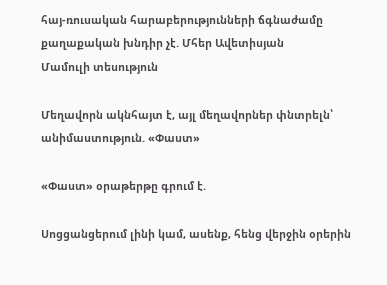հայ-ռուսական հարաբերությունների ճգնաժամը քաղաքական խնդիր չէ. Մհեր Ավետիսյան
Մամուլի տեսություն

Մեղավորն ակնհայտ է, այլ մեղավորներ փնտրելն՝ անիմաստություն. «Փաստ»

«Փաստ» օրաթերթը գրում է.

Սոցցանցերում լինի կամ, ասենք, հենց վերջին օրերին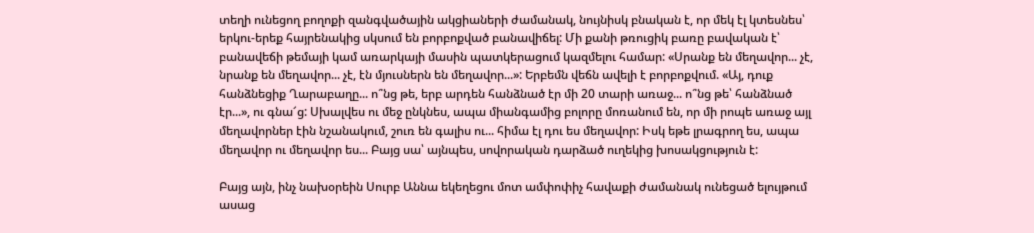տեղի ունեցող բողոքի զանգվածային ակցիաների ժամանակ, նույնիսկ բնական է, որ մեկ էլ կտեսնես՝ երկու-երեք հայրենակից սկսում են բորբոքված բանավիճել: Մի քանի թռուցիկ բառը բավական է՝ բանավեճի թեմայի կամ առարկայի մասին պատկերացում կազմելու համար: «Սրանք են մեղավոր... չէ, նրանք են մեղավոր... չէ, էն մյուսներն են մեղավոր...»: Երբեմն վեճն ավելի է բորբոքվում. «Այ, դուք հանձնեցիք Ղարաբաղը... ո՞նց թե, երբ արդեն հանձնած էր մի 20 տարի առաջ... ո՞նց թե՝ հանձնած էր...», ու գնա՜ց: Սխալվես ու մեջ ընկնես, ապա միանգամից բոլորը մոռանում են, որ մի րոպե առաջ այլ մեղավորներ էին նշանակում, շուռ են գալիս ու... հիմա էլ դու ես մեղավոր: Իսկ եթե լրագրող ես, ապա մեղավոր ու մեղավոր ես... Բայց սա՝ այնպես, սովորական դարձած ուղեկից խոսակցություն է:

Բայց այն, ինչ նախօրեին Սուրբ Աննա եկեղեցու մոտ ամփոփիչ հավաքի ժամանակ ունեցած ելույթում ասաց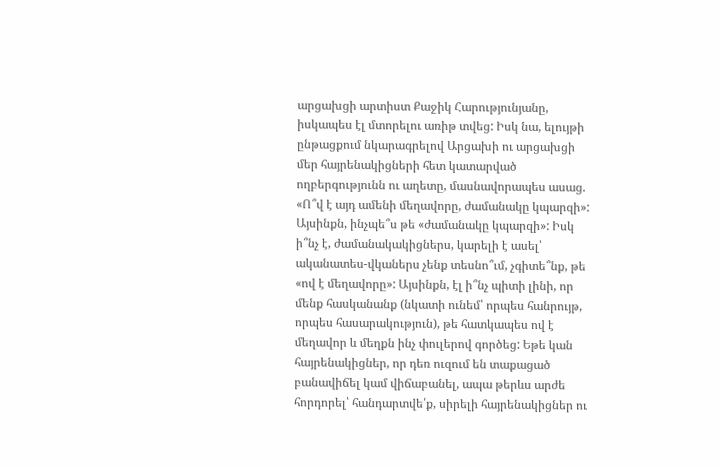արցախցի արտիստ Քաջիկ Հարությունյանը, իսկապես էլ մտորելու առիթ տվեց: Իսկ նա, ելույթի ընթացքում նկարագրելով Արցախի ու արցախցի մեր հայրենակիցների հետ կատարված ողբերգությունն ու աղետը, մասնավորապես ասաց. «Ո՞վ է այդ ամենի մեղավորը, ժամանակը կպարզի»: Այսինքն, ինչպե՞ս թե «ժամանակը կպարզի»: Իսկ ի՞նչ է, ժամանակակիցներս, կարելի է ասել՝ ականատես-վկաներս չենք տեսնո՞ւմ, չգիտե՞նք, թե «ով է մեղավորը»: Այսինքն, էլ ի՞նչ պիտի լինի, որ մենք հասկանանք (նկատի ունեմ՝ որպես հանրույթ, որպես հասարակություն), թե հատկապես ով է մեղավոր և մեղքն ինչ փուլերով գործեց: Եթե կան հայրենակիցներ, որ դեռ ուզում են տաքացած բանավիճել կամ վիճաբանել, ապա թերևս արժե հորդորել՝ հանդարտվե՛ք, սիրելի հայրենակիցներ ու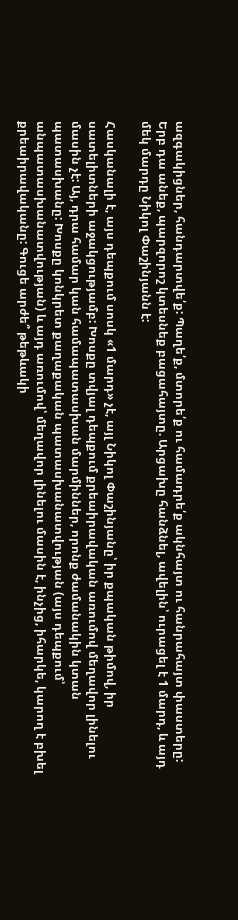ազգակիցներ, հանդարտվե՛ք: Պաղե՛ք, մտորե՛ք ու համադրե՛ք ակնհայտ ու հանրահայտ փաստերը: Երբ դա անեք, պարզորոշ կտեսնեք բացահայտը. Արցախը հանձնել, ավելին՝ ուրացել է 1 մարդ, և այդ մեկ մարդը Նիկոլ Փաշինյանն է:

Հասկանալի է, այս դեպքում սոսկ «1 մարդ» չէ, այլ Նիկոլ Փաշինյանը՝ իր քպական թիմով, իր սատելիտների աջակցությամբ: Խոսքը տվյալ դեպքում քրեաիրավական առումով մեղավոր լինելու մասին չէ: Այ, դրա համար կան համապատասխան մարմիններ, որոնք ժամանակին կտան պատասխանը: Խոսքը կոնկրետ քաղաքական պատասխանատվության (այս դեպքում՝ անպատասխանատվության) և այդ առումով՝ մեղավոր լինելու մասին է, ինչից, իհարկե, կարող է բխել քրեաիրավականը: Գուցե արժե՞ թեթևակի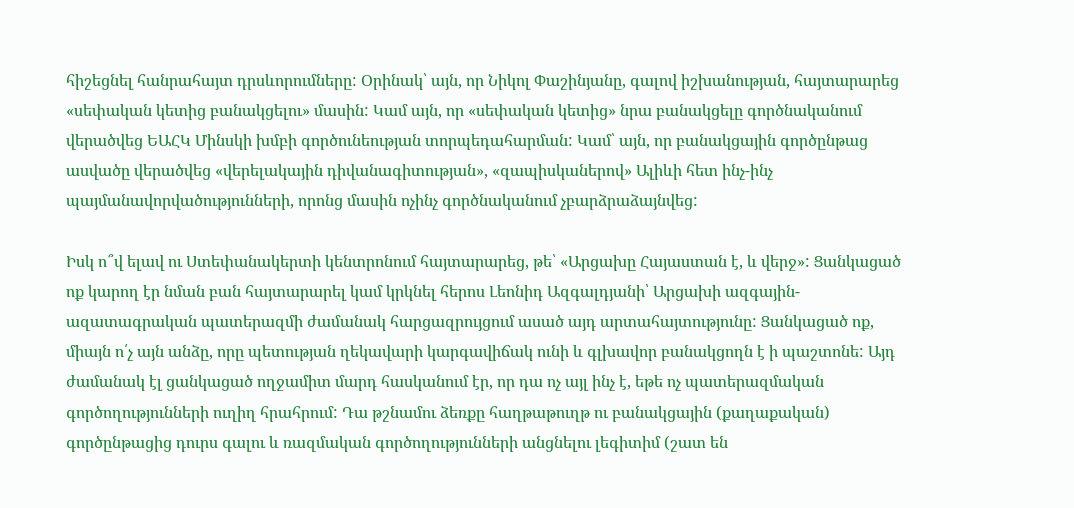հիշեցնել հանրահայտ դրսևորումները: Օրինակ՝ այն, որ Նիկոլ Փաշինյանը, գալով իշխանության, հայտարարեց «սեփական կետից բանակցելու» մասին: Կամ այն, որ «սեփական կետից» նրա բանակցելը գործնականում վերածվեց ԵԱՀԿ Մինսկի խմբի գործունեության տորպեդահարման: Կամ՝ այն, որ բանակցային գործընթաց ասվածը վերածվեց «վերելակային դիվանագիտության», «զապիսկաներով» Ալիևի հետ ինչ-ինչ պայմանավորվածությունների, որոնց մասին ոչինչ գործնականում չբարձրաձայնվեց:

Իսկ ո՞վ ելավ ու Ստեփանակերտի կենտրոնում հայտարարեց, թե՝ «Արցախը Հայաստան է, և վերջ»: Ցանկացած ոք կարող էր նման բան հայտարարել կամ կրկնել հերոս Լեոնիդ Ազգալդյանի՝ Արցախի ազգային-ազատագրական պատերազմի ժամանակ հարցազրույցում ասած այդ արտահայտությունը: Ցանկացած ոք, միայն ո՛չ այն անձը, որը պետության ղեկավարի կարգավիճակ ունի և գլխավոր բանակցողն է ի պաշտոնե: Այդ ժամանակ էլ ցանկացած ողջամիտ մարդ հասկանում էր, որ դա ոչ այլ ինչ է, եթե ոչ պատերազմական գործողությունների ուղիղ հրահրում: Դա թշնամու ձեռքը հաղթաթուղթ ու բանակցային (քաղաքական) գործընթացից դուրս գալու և ռազմական գործողությունների անցնելու լեգիտիմ (շատ են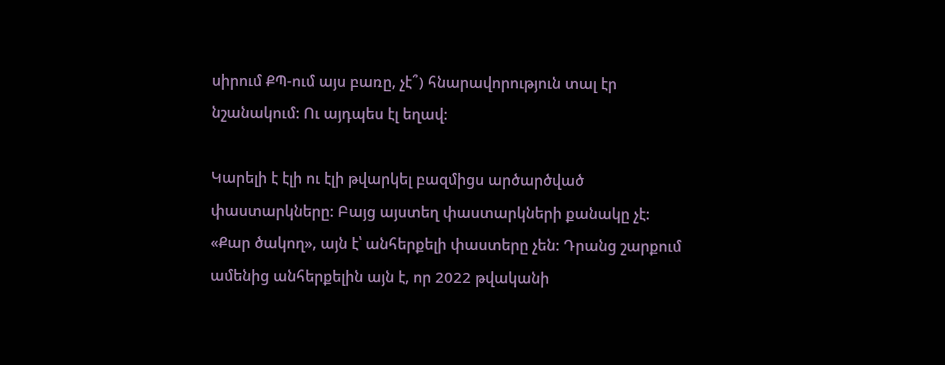սիրում ՔՊ-ում այս բառը, չէ՞) հնարավորություն տալ էր նշանակում: Ու այդպես էլ եղավ:

Կարելի է էլի ու էլի թվարկել բազմիցս արծարծված փաստարկները: Բայց այստեղ փաստարկների քանակը չէ: «Քար ծակող», այն է՝ անհերքելի փաստերը չեն: Դրանց շարքում ամենից անհերքելին այն է, որ 2022 թվականի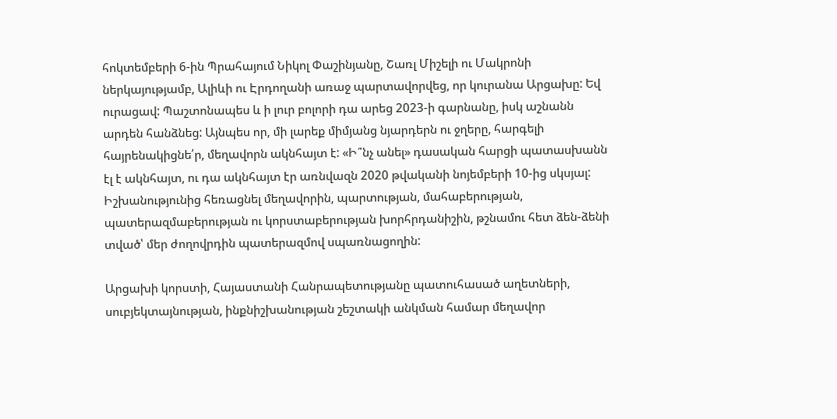հոկտեմբերի 6-ին Պրահայում Նիկոլ Փաշինյանը, Շառլ Միշելի ու Մակրոնի ներկայությամբ, Ալիևի ու Էրդողանի առաջ պարտավորվեց, որ կուրանա Արցախը: Եվ ուրացավ: Պաշտոնապես և ի լուր բոլորի դա արեց 2023-ի գարնանը, իսկ աշնանն արդեն հանձնեց: Այնպես որ, մի լարեք միմյանց նյարդերն ու ջղերը, հարգելի հայրենակիցնե՛ր, մեղավորն ակնհայտ է: «Ի՞նչ անել» դասական հարցի պատասխանն էլ է ակնհայտ, ու դա ակնհայտ էր առնվազն 2020 թվականի նոյեմբերի 10-ից սկսյալ: Իշխանությունից հեռացնել մեղավորին, պարտության, մահաբերության, պատերազմաբերության ու կորստաբերության խորհրդանիշին, թշնամու հետ ձեն-ձենի տված՝ մեր ժողովրդին պատերազմով սպառնացողին:

Արցախի կորստի, Հայաստանի Հանրապետությանը պատուհասած աղետների, սուբյեկտայնության, ինքնիշխանության շեշտակի անկման համար մեղավոր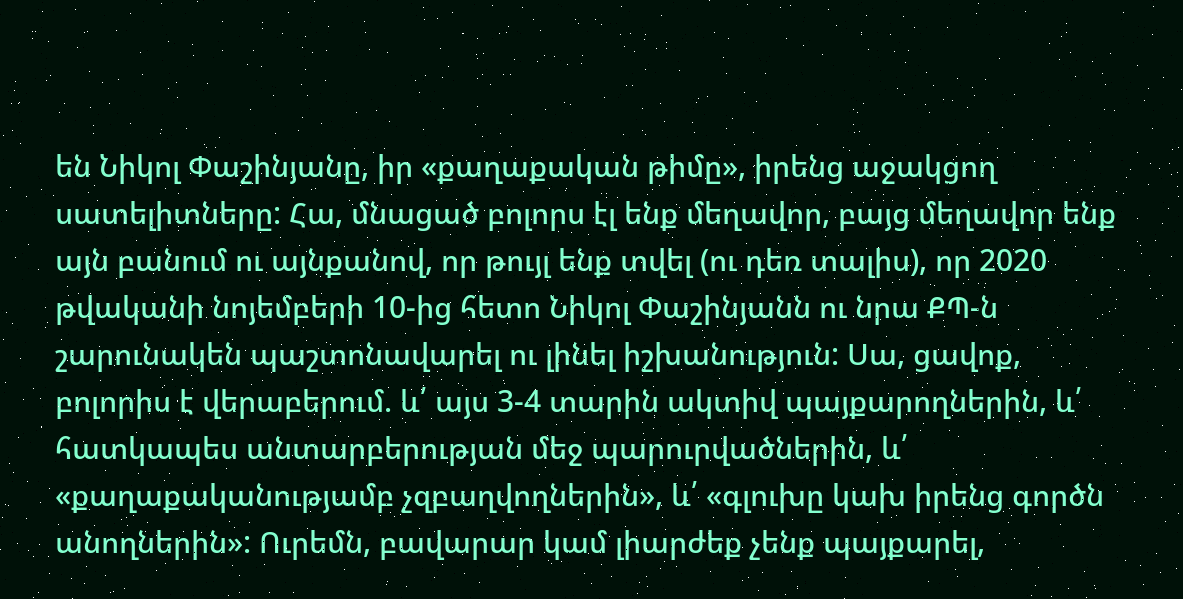են Նիկոլ Փաշինյանը, իր «քաղաքական թիմը», իրենց աջակցող սատելիտները: Հա, մնացած բոլորս էլ ենք մեղավոր, բայց մեղավոր ենք այն բանում ու այնքանով, որ թույլ ենք տվել (ու դեռ տալիս), որ 2020 թվականի նոյեմբերի 10-ից հետո Նիկոլ Փաշինյանն ու նրա ՔՊ-ն շարունակեն պաշտոնավարել ու լինել իշխանություն: Սա, ցավոք, բոլորիս է վերաբերում. և՛ այս 3-4 տարին ակտիվ պայքարողներին, և՛ հատկապես անտարբերության մեջ պարուրվածներին, և՛ «քաղաքականությամբ չզբաղվողներին», և՛ «գլուխը կախ իրենց գործն անողներին»: Ուրեմն, բավարար կամ լիարժեք չենք պայքարել,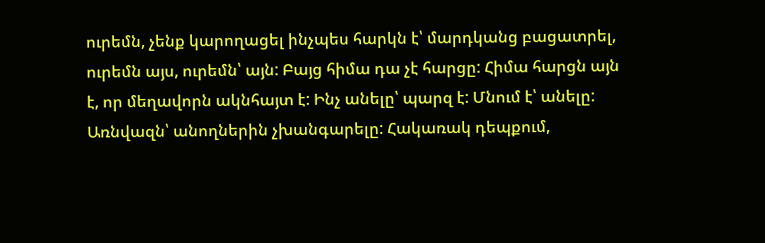ուրեմն, չենք կարողացել ինչպես հարկն է՝ մարդկանց բացատրել, ուրեմն այս, ուրեմն՝ այն: Բայց հիմա դա չէ հարցը: Հիմա հարցն այն է, որ մեղավորն ակնհայտ է: Ինչ անելը՝ պարզ է: Մնում է՝ անելը: Առնվազն՝ անողներին չխանգարելը: Հակառակ դեպքում,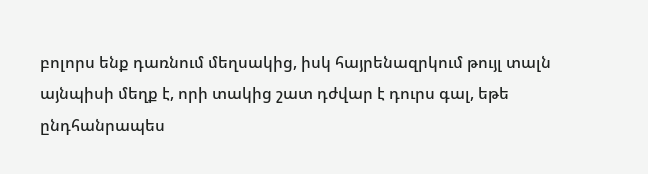բոլորս ենք դառնում մեղսակից, իսկ հայրենազրկում թույլ տալն այնպիսի մեղք է, որի տակից շատ դժվար է դուրս գալ, եթե ընդհանրապես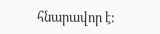հնարավոր է: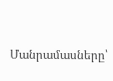Մանրամասները՝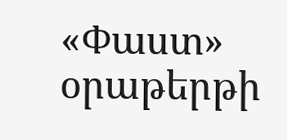«Փաստ» օրաթերթի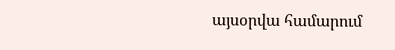այսօրվա համարում